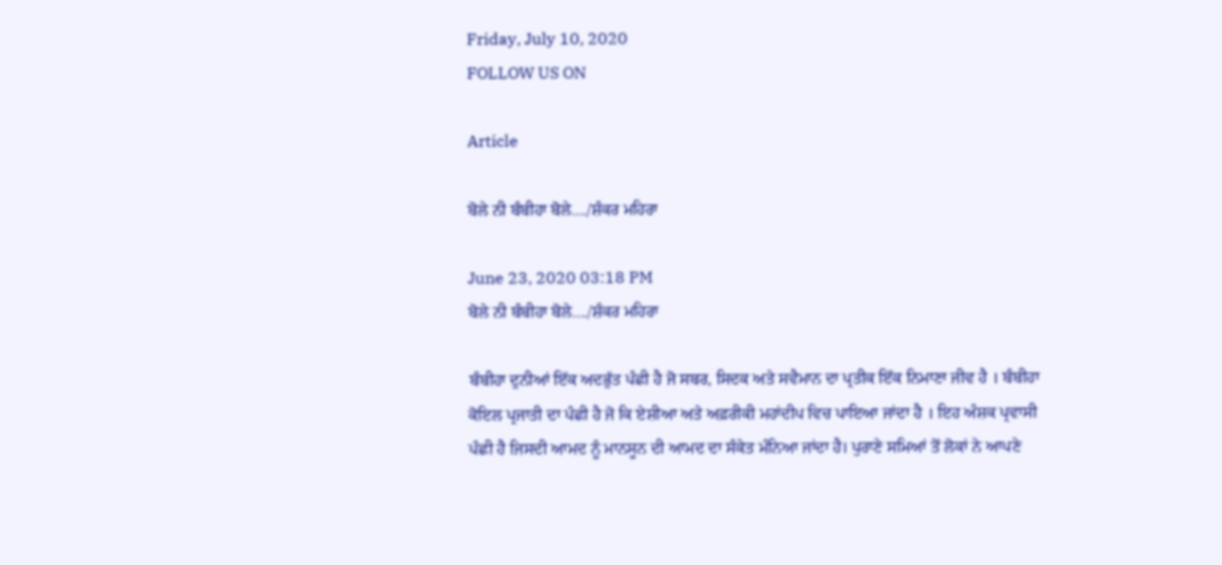Friday, July 10, 2020
FOLLOW US ON

Article

ਬੋਲੇ ਨੀ ਬੰਬੀਹਾ ਬੋਲੇ..../ਸ਼ੰਕਰ ਮਹਿਰਾ

June 23, 2020 03:18 PM
ਬੋਲੇ ਨੀ ਬੰਬੀਹਾ ਬੋਲੇ..../ਸ਼ੰਕਰ ਮਹਿਰਾ

ਬੰਬੀਹਾ ਦੁਨੀਆਂ ਇੱਕ ਅਦਭੁੱਤ ਪੰਛੀ ਹੈ ਜੋ ਸਬਰ, ਸਿਦਕ ਅਤੇ ਸਵੈਮਾਨ ਦਾ ਪ੍ਰਤੀਕ ਇੱਕ ਨਿਮਾਣਾ ਜੀਵ ਹੈ । ਬੰਬੀਹਾ ਕੋਇਲ ਪ੍ਰਜਾਤੀ ਦਾ ਪੰਛੀ ਹੈ ਜੋ ਕਿ ਏਸ਼ੀਆ ਅਤੇ ਅਫ਼ਰੀਕੀ ਮਹਾਂਦੀਪ ਵਿਚ ਪਾਇਆ ਜਾਂਦਾ ਹੈ । ਇਹ ਅੰਸ਼ਕ ਪ੍ਰਵਾਸੀ ਪੰਛੀ ਹੈ ਜਿਸਦੀ ਆਮਦ ਨੂੰ ਮਾਨਸੂਨ ਦੀ ਆਮਦ ਦਾ ਸੰਕੇਤ ਮੰਨਿਆ ਜਾਂਦਾ ਹੈ। ਪੁਰਾਣੇ ਸਮਿਆਂ ਤੋਂ ਲੋਕਾਂ ਨੇ ਆਪਣੇ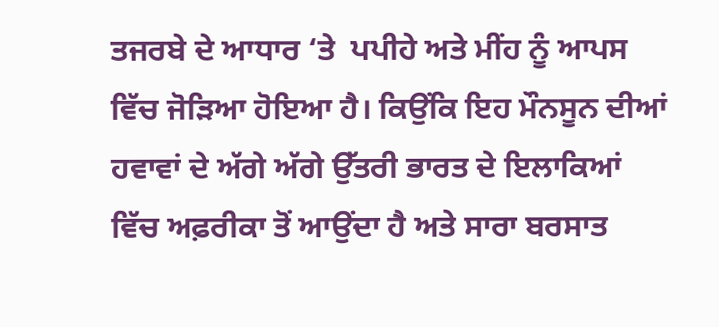ਤਜਰਬੇ ਦੇ ਆਧਾਰ ‘ਤੇ  ਪਪੀਹੇ ਅਤੇ ਮੀਂਹ ਨੂੰ ਆਪਸ ਵਿੱਚ ਜੋੜਿਆ ਹੋਇਆ ਹੈ। ਕਿਉਂਕਿ ਇਹ ਮੌਨਸੂਨ ਦੀਆਂ ਹਵਾਵਾਂ ਦੇ ਅੱਗੇ ਅੱਗੇ ਉੱਤਰੀ ਭਾਰਤ ਦੇ ਇਲਾਕਿਆਂ ਵਿੱਚ ਅਫ਼ਰੀਕਾ ਤੋਂ ਆਉਂਦਾ ਹੈ ਅਤੇ ਸਾਰਾ ਬਰਸਾਤ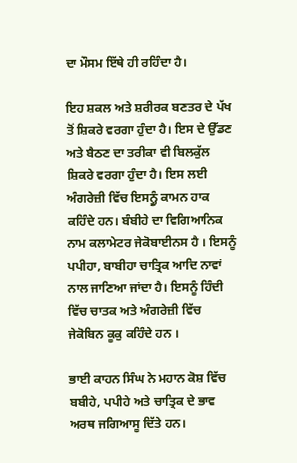ਦਾ ਮੌਸਮ ਇੱਥੇ ਹੀ ਰਹਿੰਦਾ ਹੈ।

ਇਹ ਸ਼ਕਲ ਅਤੇ ਸ਼ਰੀਰਕ ਬਣਤਰ ਦੇ ਪੱਖ ਤੋਂ ਸ਼ਿਕਰੇ ਵਰਗਾ ਹੁੰਦਾ ਹੈ। ਇਸ ਦੇ ਉੱਡਣ ਅਤੇ ਬੈਠਣ ਦਾ ਤਰੀਕਾ ਵੀ ਬਿਲਕੁੱਲ ਸ਼ਿਕਰੇ ਵਰਗਾ ਹੁੰਦਾ ਹੈ। ਇਸ ਲਈ ਅੰਗਰੇਜ਼ੀ ਵਿੱਚ ਇਸਨ੍ਹੂੰ ਕਾਮਨ ਹਾਕ  ਕਹਿੰਦੇ ਹਨ। ਬੰਬੀਹੇ ਦਾ ਵਿਗਿਆਨਿਕ ਨਾਮ ਕਲਾਮੇਟਰ ਜੇਕੋਬਾਈਨਸ ਹੈ । ਇਸਨੂੰ ਪਪੀਹਾ, ਬਾਬੀਹਾ ਚਾਤ੍ਰਿਕ ਆਦਿ ਨਾਵਾਂ ਨਾਲ ਜਾਣਿਆ ਜਾਂਦਾ ਹੈ। ਇਸਨੂੰ ਹਿੰਦੀ ਵਿੱਚ ਚਾਤਕ ਅਤੇ ਅੰਗਰੇਜ਼ੀ ਵਿੱਚ ਜੇਕੋਬਿਨ ਕੂਕੁ ਕਹਿੰਦੇ ਹਨ ।

ਭਾਈ ਕਾਹਨ ਸਿੰਘ ਨੇ ਮਹਾਨ ਕੋਸ਼ ਵਿੱਚ ਬਬੀਹੇ, ਪਪੀਹੇ ਅਤੇ ਚਾਤ੍ਰਿਕ ਦੇ ਭਾਵ ਅਰਥ ਜਗਿਆਸੂ ਦਿੱਤੇ ਹਨ।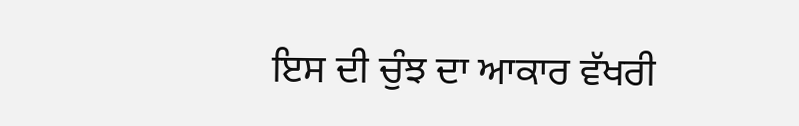ਇਸ ਦੀ ਚੁੰਝ ਦਾ ਆਕਾਰ ਵੱਖਰੀ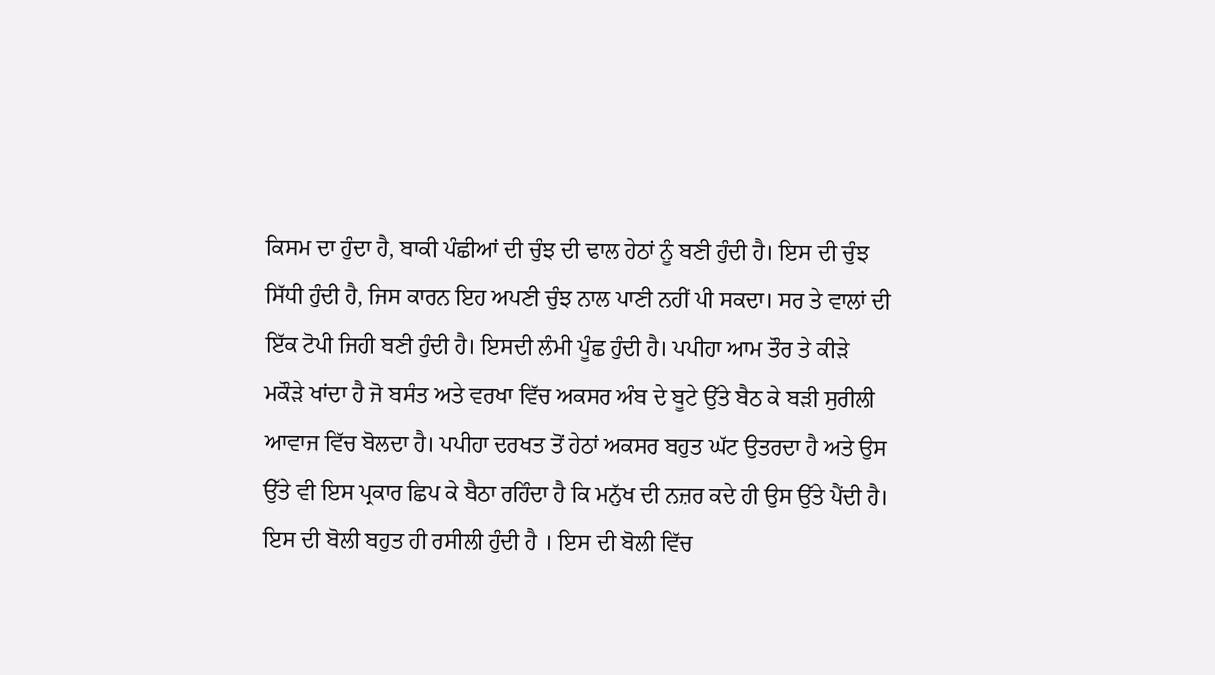ਕਿਸਮ ਦਾ ਹੁੰਦਾ ਹੈ, ਬਾਕੀ ਪੰਛੀਆਂ ਦੀ ਚੁੰਝ ਦੀ ਢਾਲ ਹੇਠਾਂ ਨੂੰ ਬਣੀ ਹੁੰਦੀ ਹੈ। ਇਸ ਦੀ ਚੁੰਝ ਸਿੱਧੀ ਹੁੰਦੀ ਹੈ, ਜਿਸ ਕਾਰਨ ਇਹ ਅਪਣੀ ਚੁੰਝ ਨਾਲ ਪਾਣੀ ਨਹੀਂ ਪੀ ਸਕਦਾ। ਸਰ ਤੇ ਵਾਲਾਂ ਦੀ ਇੱਕ ਟੋਪੀ ਜਿਹੀ ਬਣੀ ਹੁੰਦੀ ਹੈ। ਇਸਦੀ ਲੰਮੀ ਪੂੰਛ ਹੁੰਦੀ ਹੈ। ਪਪੀਹਾ ਆਮ ਤੌਰ ਤੇ ਕੀੜੇ ਮਕੌੜੇ ਖਾਂਦਾ ਹੈ ਜੋ ਬਸੰਤ ਅਤੇ ਵਰਖਾ ਵਿੱਚ ਅਕਸਰ ਅੰਬ ਦੇ ਬੂਟੇ ਉੱਤੇ ਬੈਠ ਕੇ ਬੜੀ ਸੁਰੀਲੀ ਆਵਾਜ ਵਿੱਚ ਬੋਲਦਾ ਹੈ। ਪਪੀਹਾ ਦਰਖਤ ਤੋਂ ਹੇਠਾਂ ਅਕਸਰ ਬਹੁਤ ਘੱਟ ਉਤਰਦਾ ਹੈ ਅਤੇ ਉਸ ਉੱਤੇ ਵੀ ਇਸ ਪ੍ਰਕਾਰ ਛਿਪ ਕੇ ਬੈਠਾ ਰਹਿੰਦਾ ਹੈ ਕਿ ਮਨੁੱਖ ਦੀ ਨਜ਼ਰ ਕਦੇ ਹੀ ਉਸ ਉੱਤੇ ਪੈਂਦੀ ਹੈ। ਇਸ ਦੀ ਬੋਲੀ ਬਹੁਤ ਹੀ ਰਸੀਲੀ ਹੁੰਦੀ ਹੈ । ਇਸ ਦੀ ਬੋਲੀ ਵਿੱਚ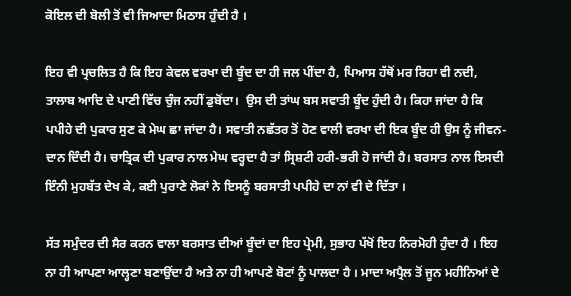ਕੋਇਲ ਦੀ ਬੋਲੀ ਤੋਂ ਵੀ ਜਿਆਦਾ ਮਿਠਾਸ ਹੁੰਦੀ ਹੈ ।

ਇਹ ਵੀ ਪ੍ਰਚਲਿਤ ਹੈ ਕਿ ਇਹ ਕੇਵਲ ਵਰਖਾ ਦੀ ਬੂੰਦ ਦਾ ਹੀ ਜਲ ਪੀਂਦਾ ਹੈ, ਪਿਆਸ ਹੱਥੋਂ ਮਰ ਰਿਹਾ ਵੀ ਨਦੀ, ਤਾਲਾਬ ਆਦਿ ਦੇ ਪਾਣੀ ਵਿੱਚ ਚੁੰਜ ਨਹੀਂ ਡੁਬੋਂਦਾ।  ਉਸ ਦੀ ਤਾਂਘ ਬਸ ਸਵਾਤੀ ਬੂੰਦ ਹੁੰਦੀ ਹੈ। ਕਿਹਾ ਜਾਂਦਾ ਹੈ ਕਿ ਪਪੀਹੇ ਦੀ ਪੁਕਾਰ ਸੁਣ ਕੇ ਮੇਘ ਛਾ ਜਾਂਦਾ ਹੈ। ਸਵਾਤੀ ਨਛੱਤਰ ਤੋਂ ਹੋਣ ਵਾਲੀ ਵਰਖਾ ਦੀ ਇਕ ਬੂੰਦ ਹੀ ਉਸ ਨੂੰ ਜੀਵਨ-ਦਾਨ ਦਿੰਦੀ ਹੈ। ਚਾਤ੍ਰਿਕ ਦੀ ਪੁਕਾਰ ਨਾਲ ਮੇਘ ਵਰ੍ਹਦਾ ਹੈ ਤਾਂ ਸ੍ਰਿਸ਼ਟੀ ਹਰੀ-ਭਰੀ ਹੋ ਜਾਂਦੀ ਹੈ। ਬਰਸਾਤ ਨਾਲ ਇਸਦੀ ਇੰਨੀ ਮੁਹਬੱਤ ਦੇਖ ਕੇ, ਕਈ ਪੁਰਾਣੇ ਲੋਕਾਂ ਨੇ ਇਸਨੂੰ ਬਰਸਾਤੀ ਪਪੀਹੇ ਦਾ ਨਾਂ ਵੀ ਦੇ ਦਿੱਤਾ ।

ਸੱਤ ਸਮੁੰਦਰ ਦੀ ਸੈਰ ਕਰਨ ਵਾਲਾ ਬਰਸਾਤ ਦੀਆਂ ਬੂੰਦਾਂ ਦਾ ਇਹ ਪ੍ਰੇਮੀ, ਸੁਭਾਹ ਪੱਖੋਂ ਇਹ ਨਿਰਮੋਹੀ ਹੁੰਦਾ ਹੈ । ਇਹ ਨਾ ਹੀ ਆਪਣਾ ਆਲ੍ਹਣਾ ਬਣਾਉਂਦਾ ਹੈ ਅਤੇ ਨਾ ਹੀ ਆਪਣੇ ਬੋਟਾਂ ਨੂੰ ਪਾਲਦਾ ਹੈ । ਮਾਦਾ ਅਪ੍ਰੈਲ ਤੋਂ ਜੂਨ ਮਹੀਨਿਆਂ ਦੇ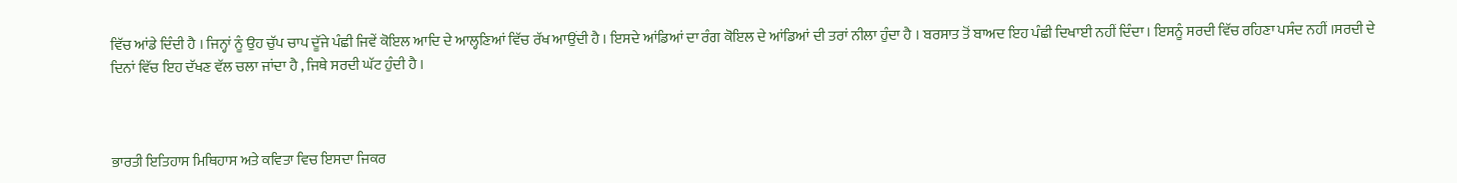ਵਿੱਚ ਆਂਡੇ ਦਿੰਦੀ ਹੈ । ਜਿਨ੍ਹਾਂ ਨੂੰ ਉਹ ਚੁੱਪ ਚਾਪ ਦੂੱਜੇ ਪੰਛੀ ਜਿਵੇਂ ਕੋਇਲ ਆਦਿ ਦੇ ਆਲ੍ਹਣਿਆਂ ਵਿੱਚ ਰੱਖ ਆਉਂਦੀ ਹੈ । ਇਸਦੇ ਆਂਡਿਆਂ ਦਾ ਰੰਗ ਕੋਇਲ ਦੇ ਆਂਡਿਆਂ ਦੀ ਤਰਾਂ ਨੀਲਾ ਹੁੰਦਾ ਹੈ । ਬਰਸਾਤ ਤੋਂ ਬਾਅਦ ਇਹ ਪੰਛੀ ਦਿਖਾਈ ਨਹੀਂ ਦਿੰਦਾ। ਇਸਨੂੰ ਸਰਦੀ ਵਿੱਚ ਰਹਿਣਾ ਪਸੰਦ ਨਹੀਂ ।ਸਰਦੀ ਦੇ ਦਿਨਾਂ ਵਿੱਚ ਇਹ ਦੱਖਣ ਵੱਲ ਚਲਾ ਜਾਂਦਾ ਹੈ , ਜਿਥੇ ਸਰਦੀ ਘੱਟ ਹੁੰਦੀ ਹੈ ।



ਭਾਰਤੀ ਇਤਿਹਾਸ ਮਿਥਿਹਾਸ ਅਤੇ ਕਵਿਤਾ ਵਿਚ ਇਸਦਾ ਜਿਕਰ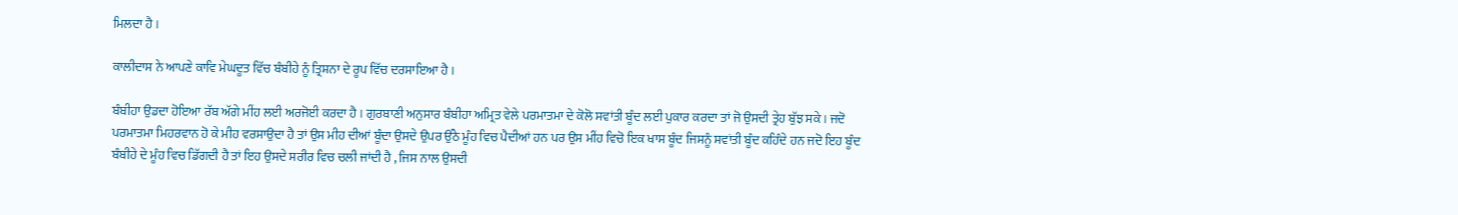ਮਿਲਦਾ ਹੈ ।

ਕਾਲੀਦਾਸ ਨੇ ਆਪਣੇ ਕਾਵਿ ਮੇਘਦੂਤ ਵਿੱਚ ਬੰਬੀਹੇ ਨੂੰ ਤ੍ਰਿਸ਼ਨਾ ਦੇ ਰੂਪ ਵਿੱਚ ਦਰਸਾਇਆ ਹੈ ।

ਬੰਬੀਹਾ ਉਡਦਾ ਹੋਇਆ ਰੱਬ ਅੱਗੇ ਮੀਂਹ ਲਈ ਅਰਜੋਈ ਕਰਦਾ ਹੈ । ਗੁਰਬਾਣੀ ਅਨੁਸਾਰ ਬੰਬੀਹਾ ਅਮ੍ਰਿਤ ਵੇਲੇ ਪਰਮਾਤਮਾ ਦੇ ਕੋਲੋ ਸਵਾਂਤੀ ਬੂੰਦ ਲਈ ਪੁਕਾਰ ਕਰਦਾ ਤਾਂ ਜੋ ਉਸਦੀ ਤ੍ਰੇਹ ਬੁੱਝ ਸਕੇ । ਜਦੋ ਪਰਮਾਤਮਾ ਮਿਹਰਵਾਨ ਹੋ ਕੇ ਮੀਹ ਵਰਸਾਉਦਾ ਹੈ ਤਾਂ ਉਸ ਮੀਹ ਦੀਆਂ ਬੂੰਦਾ ਉਸਦੇ ਉਪਰ ਉੱਠੇ ਮੂੰਹ ਵਿਚ ਪੈਦੀਆਂ ਹਨ ਪਰ ਉਸ ਮੀਂਹ ਵਿਚੋ ਇਕ ਖਾਸ ਬੂੰਦ ਜਿਸਨੂੰ ਸਵਾਂਤੀ ਬੂੰਦ ਕਹਿੰਦੇ ਹਨ ਜਦੋ ਇਹ ਬੂੰਦ ਬੰਬੀਹੇ ਦੇ ਮੂੰਹ ਵਿਚ ਡਿੱਗਦੀ ਹੈ ਤਾਂ ਇਹ ਉਸਦੇ ਸਰੀਰ ਵਿਚ ਚਲੀ ਜਾਂਦੀ ਹੈ , ਜਿਸ ਨਾਲ ਉਸਦੀ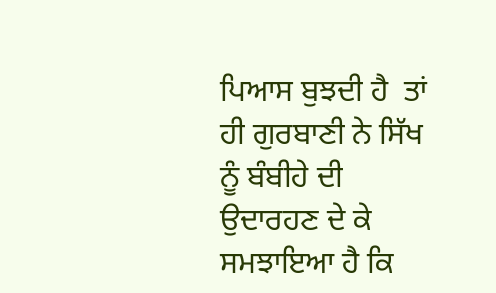ਪਿਆਸ ਬੁਝਦੀ ਹੈ  ਤਾਂ ਹੀ ਗੁਰਬਾਣੀ ਨੇ ਸਿੱਖ ਨੂੰ ਬੰਬੀਹੇ ਦੀ ਉਦਾਰਹਣ ਦੇ ਕੇ ਸਮਝਾਇਆ ਹੈ ਕਿ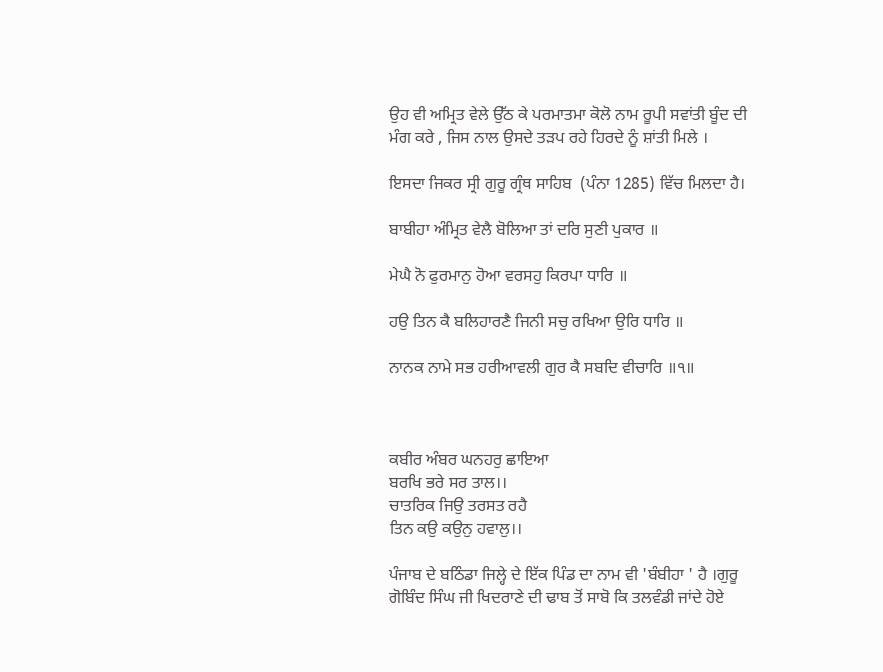ਉਹ ਵੀ ਅਮ੍ਰਿਤ ਵੇਲੇ ਉੱਠ ਕੇ ਪਰਮਾਤਮਾ ਕੋਲੋ ਨਾਮ ਰੂਪੀ ਸਵਾਂਤੀ ਬੂੰਦ ਦੀ ਮੰਗ ਕਰੇ , ਜਿਸ ਨਾਲ ਉਸਦੇ ਤੜਪ ਰਹੇ ਹਿਰਦੇ ਨੂੰ ਸ਼ਾਂਤੀ ਮਿਲੇ ।

ਇਸਦਾ ਜਿਕਰ ਸ੍ਰੀ ਗੁਰੂ ਗ੍ਰੰਥ ਸਾਹਿਬ  (ਪੰਨਾ 1285) ਵਿੱਚ ਮਿਲਦਾ ਹੈ।

ਬਾਬੀਹਾ ਅੰਮ੍ਰਿਤ ਵੇਲੈ ਬੋਲਿਆ ਤਾਂ ਦਰਿ ਸੁਣੀ ਪੁਕਾਰ ॥

ਮੇਘੈ ਨੋ ਫੁਰਮਾਨੁ ਹੋਆ ਵਰਸਹੁ ਕਿਰਪਾ ਧਾਰਿ ॥

ਹਉ ਤਿਨ ਕੈ ਬਲਿਹਾਰਣੈ ਜਿਨੀ ਸਚੁ ਰਖਿਆ ਉਰਿ ਧਾਰਿ ॥

ਨਾਨਕ ਨਾਮੇ ਸਭ ਹਰੀਆਵਲੀ ਗੁਰ ਕੈ ਸਬਦਿ ਵੀਚਾਰਿ ॥੧॥



ਕਬੀਰ ਅੰਬਰ ਘਨਹਰੁ ਛਾਇਆ
ਬਰਖਿ ਭਰੇ ਸਰ ਤਾਲ।।
ਚਾਤਰਿਕ ਜਿਉ ਤਰਸਤ ਰਹੈ
ਤਿਨ ਕਉ ਕਉਨੁ ਹਵਾਲੁ।।

ਪੰਜਾਬ ਦੇ ਬਠਿੰਡਾ ਜਿਲ੍ਹੇ ਦੇ ਇੱਕ ਪਿੰਡ ਦਾ ਨਾਮ ਵੀ 'ਬੰਬੀਹਾ ' ਹੈ ।ਗੁਰੂ ਗੋਬਿੰਦ ਸਿੰਘ ਜੀ ਖਿਦਰਾਣੇ ਦੀ ਢਾਬ ਤੋਂ ਸਾਬੋ ਕਿ ਤਲਵੰਡੀ ਜਾਂਦੇ ਹੋਏ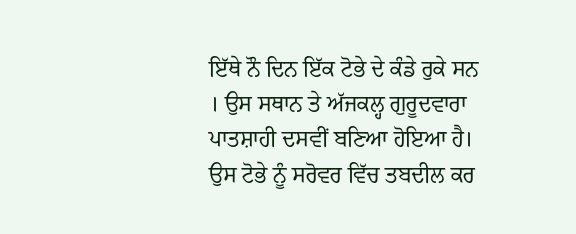ਇੱਥੇ ਨੌ ਦਿਨ ਇੱਕ ਟੋਭੇ ਦੇ ਕੰਡੇ ਰੁਕੇ ਸਨ । ਉਸ ਸਥਾਨ ਤੇ ਅੱਜਕਲ੍ਹ ਗੁਰੂਦਵਾਰਾ ਪਾਤਸ਼ਾਹੀ ਦਸਵੀਂ ਬਣਿਆ ਹੋਇਆ ਹੈ। ਉਸ ਟੋਭੇ ਨੂੰ ਸਰੋਵਰ ਵਿੱਚ ਤਬਦੀਲ ਕਰ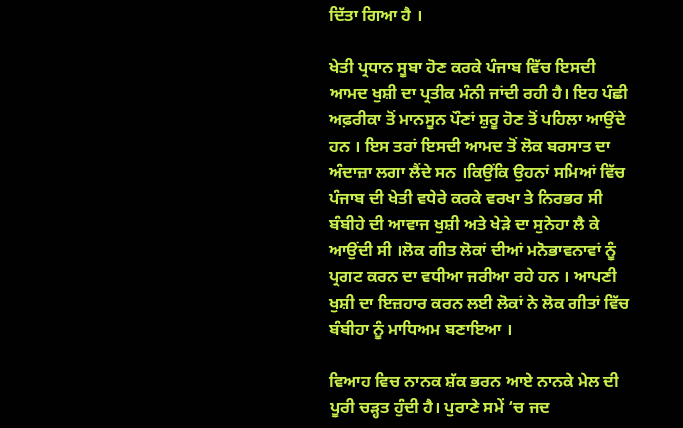ਦਿੱਤਾ ਗਿਆ ਹੈ ।

ਖੇਤੀ ਪ੍ਰਧਾਨ ਸੂਬਾ ਹੋਣ ਕਰਕੇ ਪੰਜਾਬ ਵਿੱਚ ਇਸਦੀ ਆਮਦ ਖੁਸ਼ੀ ਦਾ ਪ੍ਰਤੀਕ ਮੰਨੀ ਜਾਂਦੀ ਰਹੀ ਹੈ। ਇਹ ਪੰਛੀ ਅਫ਼ਰੀਕਾ ਤੋਂ ਮਾਨਸੂਨ ਪੌਣਾਂ ਸ਼ੁਰੂ ਹੋਣ ਤੋਂ ਪਹਿਲਾ ਆਉਂਦੇ ਹਨ । ਇਸ ਤਰਾਂ ਇਸਦੀ ਆਮਦ ਤੋਂ ਲੋਕ ਬਰਸਾਤ ਦਾ ਅੰਦਾਜ਼ਾ ਲਗਾ ਲੈਂਦੇ ਸਨ ।ਕਿਉਂਕਿ ਉਹਨਾਂ ਸਮਿਆਂ ਵਿੱਚ ਪੰਜਾਬ ਦੀ ਖੇਤੀ ਵਧੇਰੇ ਕਰਕੇ ਵਰਖਾ ਤੇ ਨਿਰਭਰ ਸੀ ਬੰਬੀਹੇ ਦੀ ਆਵਾਜ ਖੁਸ਼ੀ ਅਤੇ ਖੇੜੇ ਦਾ ਸੁਨੇਹਾ ਲੈ ਕੇ ਆਉਂਦੀ ਸੀ ।ਲੋਕ ਗੀਤ ਲੋਕਾਂ ਦੀਆਂ ਮਨੋਭਾਵਨਾਵਾਂ ਨੂੰ ਪ੍ਰਗਟ ਕਰਨ ਦਾ ਵਧੀਆ ਜਰੀਆ ਰਹੇ ਹਨ । ਆਪਣੀ ਖੁਸ਼ੀ ਦਾ ਇਜ਼ਹਾਰ ਕਰਨ ਲਈ ਲੋਕਾਂ ਨੇ ਲੋਕ ਗੀਤਾਂ ਵਿੱਚ ਬੰਬੀਹਾ ਨੂੰ ਮਾਧਿਅਮ ਬਣਾਇਆ ।

ਵਿਆਹ ਵਿਚ ਨਾਨਕ ਸ਼ੱਕ ਭਰਨ ਆਏ ਨਾਨਕੇ ਮੇਲ ਦੀ ਪੂਰੀ ਚੜ੍ਹਤ ਹੁੰਦੀ ਹੈ। ਪੁਰਾਣੇ ਸਮੇਂ ‘ਚ ਜਦ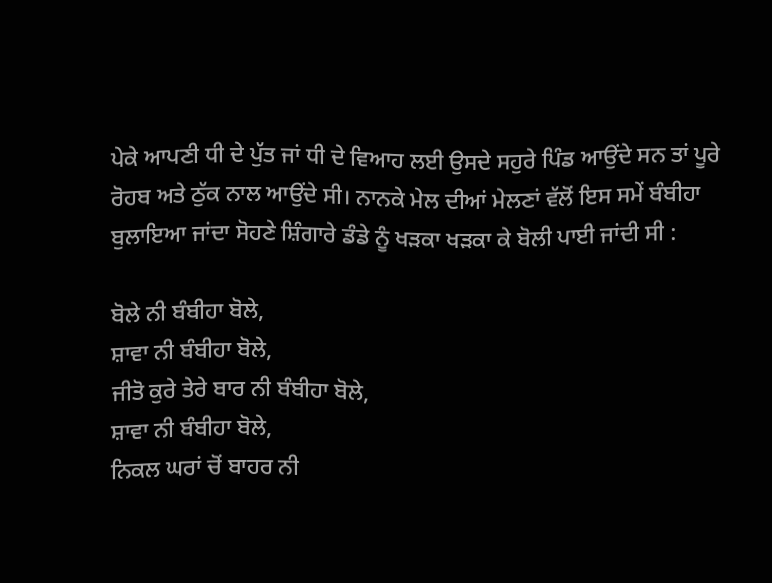ਪੇਕੇ ਆਪਣੀ ਧੀ ਦੇ ਪੁੱਤ ਜਾਂ ਧੀ ਦੇ ਵਿਆਹ ਲਈ ਉਸਦੇ ਸਹੁਰੇ ਪਿੰਡ ਆਉਂਦੇ ਸਨ ਤਾਂ ਪੂਰੇ ਰੋਹਬ ਅਤੇ ਠੁੱਕ ਨਾਲ ਆਉਂਦੇ ਸੀ। ਨਾਨਕੇ ਮੇਲ ਦੀਆਂ ਮੇਲਣਾਂ ਵੱਲੋਂ ਇਸ ਸਮੇਂ ਬੰਬੀਹਾ ਬੁਲਾਇਆ ਜਾਂਦਾ ਸੋਹਣੇ ਸ਼ਿੰਗਾਰੇ ਡੰਡੇ ਨੂੰ ਖੜਕਾ ਖੜਕਾ ਕੇ ਬੋਲੀ ਪਾਈ ਜਾਂਦੀ ਸੀ :

ਬੋਲੇ ਨੀ ਬੰਬੀਹਾ ਬੋਲੇ,
ਸ਼ਾਵਾ ਨੀ ਬੰਬੀਹਾ ਬੋਲੇ,
ਜੀਤੋ ਕੁਰੇ ਤੇਰੇ ਬਾਰ ਨੀ ਬੰਬੀਹਾ ਬੋਲੇ,
ਸ਼ਾਵਾ ਨੀ ਬੰਬੀਹਾ ਬੋਲੇ,
ਨਿਕਲ ਘਰਾਂ ਚੋਂ ਬਾਹਰ ਨੀ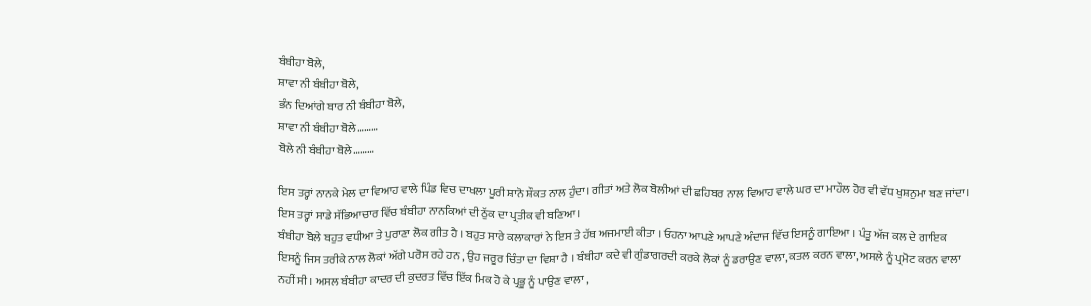ਬੰਬੀਹਾ ਬੋਲੇ,
ਸ਼ਾਵਾ ਨੀ ਬੰਬੀਹਾ ਬੋਲੇ,
ਭੰਨ ਦਿਆਂਗੇ ਬਾਰ ਨੀ ਬੰਬੀਹਾ ਬੋਲੇ,
ਸ਼ਾਵਾ ਨੀ ਬੰਬੀਹਾ ਬੋਲੇ………
ਬੋਲੇ ਨੀ ਬੰਬੀਹਾ ਬੋਲੇ………

ਇਸ ਤਰ੍ਹਾਂ ਨਾਨਕੇ ਮੇਲ ਦਾ ਵਿਆਹ ਵਾਲੇ ਪਿੰਡ ਵਿਚ ਦਾਖਲਾ ਪੂਰੀ ਸ਼ਾਨੋ ਸ਼ੌਕਤ ਨਾਲ ਹੁੰਦਾ। ਗੀਤਾਂ ਅਤੇ ਲੋਕ ਬੋਲੀਆਂ ਦੀ ਛਹਿਬਰ ਨਾਲ ਵਿਆਹ ਵਾਲੇ ਘਰ ਦਾ ਮਾਹੌਲ ਹੋਰ ਵੀ ਵੱਧ ਖੁਸ਼ਨੁਮਾ ਬਣ ਜਾਂਦਾ। ਇਸ ਤਰ੍ਹਾਂ ਸਾਡੇ ਸੱਭਿਆਚਾਰ ਵਿੱਚ ਬੰਬੀਹਾ ਨਾਨਕਿਆਂ ਦੀ ਠੁੱਕ ਦਾ ਪ੍ਰਤੀਕ ਵੀ ਬਣਿਆ।
ਬੰਬੀਹਾ ਬੋਲੇ ਬਹੁਤ ਵਧੀਆ ਤੇ ਪੁਰਾਣਾ ਲੋਕ ਗੀਤ ਹੈ । ਬਹੁਤ ਸਾਰੇ ਕਲਾਕਾਰਾਂ ਨੇ ਇਸ ਤੇ ਹੱਥ ਅਜਮਾਈ ਕੀਤਾ । ਓਹਨਾ ਆਪਣੇ ਆਪਣੇ ਅੰਦਾਜ ਵਿੱਚ ਇਸਨੂੰ ਗਾਇਆ । ਪੰਤੂ ਅੱਜ ਕਲ ਦੇ ਗਾਇਕ ਇਸਨੂੰ ਜਿਸ ਤਰੀਕੇ ਨਾਲ ਲੋਕਾਂ ਅੱਗੇ ਪਰੋਸ ਰਹੇ ਹਨ , ਉਹ ਜਰੂਰ ਚਿੰਤਾ ਦਾ ਵਿਸ਼ਾ ਹੈ । ਬੰਬੀਹਾ ਕਦੇ ਵੀ ਗੁੰਡਾਗਰਦੀ ਕਰਕੇ ਲੋਕਾਂ ਨੂੰ ਡਰਾਉਣ ਵਾਲਾ, ਕਤਲ ਕਰਨ ਵਾਲਾ, ਅਸਲੇ ਨੂੰ ਪ੍ਰਮੋਟ ਕਰਨ ਵਾਲਾ ਨਹੀਂ ਸੀ । ਅਸਲ ਬੰਬੀਹਾ ਕਾਦਰ ਦੀ ਕੁਦਰਤ ਵਿੱਚ ਇੱਕ ਮਿਕ ਹੋ ਕੇ ਪ੍ਰਭੂ ਨੂੰ ਪਾਉਣ ਵਾਲਾ ,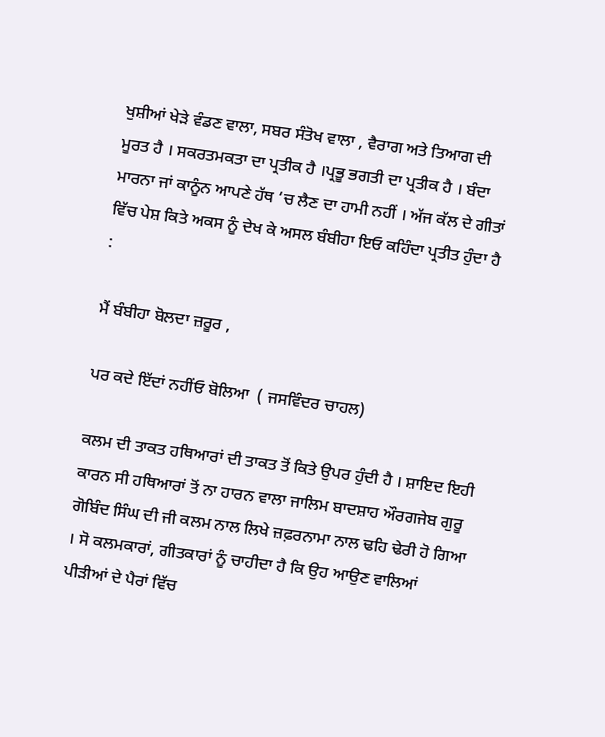ਖੁਸ਼ੀਆਂ ਖੇੜੇ ਵੰਡਣ ਵਾਲਾ, ਸਬਰ ਸੰਤੋਖ ਵਾਲਾ , ਵੈਰਾਗ ਅਤੇ ਤਿਆਗ ਦੀ ਮੂਰਤ ਹੈ । ਸਕਰਤਮਕਤਾ ਦਾ ਪ੍ਰਤੀਕ ਹੈ ।ਪ੍ਰਭੂ ਭਗਤੀ ਦਾ ਪ੍ਰਤੀਕ ਹੈ । ਬੰਦਾ ਮਾਰਨਾ ਜਾਂ ਕਾਨੂੰਨ ਆਪਣੇ ਹੱਥ ‘ਚ ਲੈਣ ਦਾ ਹਾਮੀ ਨਹੀਂ । ਅੱਜ ਕੱਲ ਦੇ ਗੀਤਾਂ ਵਿੱਚ ਪੇਸ਼ ਕਿਤੇ ਅਕਸ ਨੂੰ ਦੇਖ ਕੇ ਅਸਲ ਬੰਬੀਹਾ ਇਓ ਕਹਿੰਦਾ ਪ੍ਰਤੀਤ ਹੁੰਦਾ ਹੈ :

ਮੈਂ ਬੰਬੀਹਾ ਬੋਲਦਾ ਜ਼ਰੂਰ ,

ਪਰ ਕਦੇ ਇੱਦਾਂ ਨਹੀਂਓ ਬੋਲਿਆ  ( ਜਸਵਿੰਦਰ ਚਾਹਲ)

ਕਲਮ ਦੀ ਤਾਕਤ ਹਥਿਆਰਾਂ ਦੀ ਤਾਕਤ ਤੋਂ ਕਿਤੇ ਉਪਰ ਹੁੰਦੀ ਹੈ । ਸ਼ਾਇਦ ਇਹੀ ਕਾਰਨ ਸੀ ਹਥਿਆਰਾਂ ਤੋਂ ਨਾ ਹਾਰਨ ਵਾਲਾ ਜਾਲਿਮ ਬਾਦਸ਼ਾਹ ਔਰਗਜੇਬ ਗੁਰੂ ਗੋਬਿੰਦ ਸਿੰਘ ਦੀ ਜੀ ਕਲਮ ਨਾਲ ਲਿਖੇ ਜ਼ਫ਼ਰਨਾਮਾ ਨਾਲ ਢਹਿ ਢੇਰੀ ਹੋ ਗਿਆ । ਸੋ ਕਲਮਕਾਰਾਂ, ਗੀਤਕਾਰਾਂ ਨੂੰ ਚਾਹੀਦਾ ਹੈ ਕਿ ਉਹ ਆਉਣ ਵਾਲਿਆਂ ਪੀੜੀਆਂ ਦੇ ਪੈਰਾਂ ਵਿੱਚ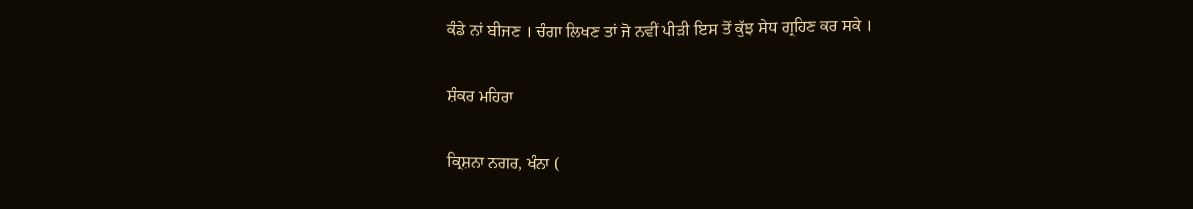ਕੰਡੇ ਨਾਂ ਬੀਜਣ । ਚੰਗਾ ਲਿਖਣ ਤਾਂ ਜੋ ਨਵੀਂ ਪੀੜੀ ਇਸ ਤੋਂ ਕੁੱਝ ਸੇਧ ਗ੍ਰਹਿਣ ਕਰ ਸਕੇ ।

ਸ਼ੰਕਰ ਮਹਿਰਾ

ਕ੍ਰਿਸ਼ਨਾ ਨਗਰ, ਖੰਨਾ (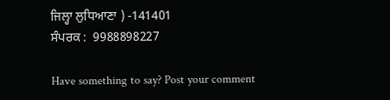ਜਿਲ੍ਹਾ ਲੁਧਿਆਣਾ ) -141401
ਸੰਪਰਕ :  9988898227

Have something to say? Post your comment